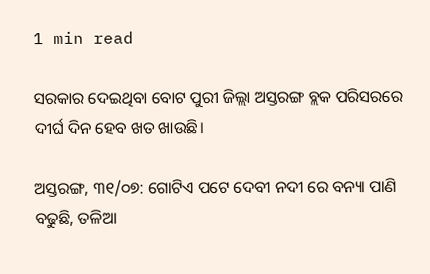1 min read

ସରକାର ଦେଇଥିବା ବୋଟ ପୁରୀ ଜିଲ୍ଲା ଅସ୍ତରଙ୍ଗ ବ୍ଲକ ପରିସରରେ ଦୀର୍ଘ ଦିନ ହେବ ଖତ ଖାଉଛି।

ଅସ୍ତରଙ୍ଗ, ୩୧/୦୭: ଗୋଟିଏ ପଟେ ଦେବୀ ନଦୀ ରେ ବନ୍ୟା ପାଣି ବଢୁଛି, ତଳିଆ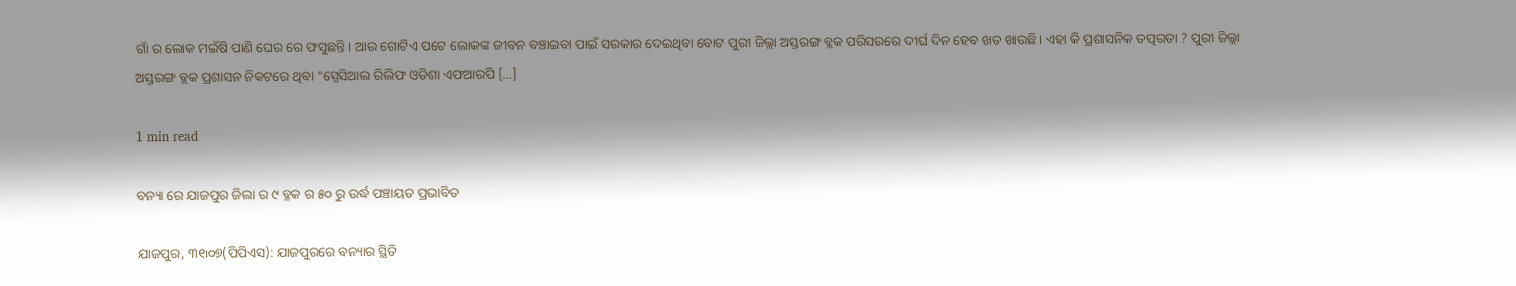ଗାଁ ର ଲୋକ ମଇଁଷି ପାଣି ଘେର ରେ ଫସୁଛନ୍ତି। ଆଉ ଗୋଟିଏ ପଟେ ଲୋକଙ୍କ ଜୀବନ ବଞ୍ଚାଇବା ପାଇଁ ସରକାର ଦେଇଥିବା ବୋଟ ପୁରୀ ଜିଲ୍ଲା ଅସ୍ତରଙ୍ଗ ବ୍ଲକ ପରିସରରେ ଦୀର୍ଘ ଦିନ ହେବ ଖତ ଖାଉଛି। ଏହା କି ପ୍ରଶାସନିକ ତତ୍ପରତା ? ପୁରୀ ଜିଲ୍ଲା ଅସ୍ତରଙ୍ଗ ବ୍ଲକ ପ୍ରଶାସନ ନିକଟରେ ଥିବା “ସ୍ପେସିଆଲ ରିଲିଫ ଓଡିଶା ଏଫଆରପି […]

1 min read

ବନ୍ୟା ରେ ଯାଜପୁର ଜିଲା ର ୯ ବ୍ଳକ ର ୫୦ ରୁ ଉର୍ଦ୍ଧ ପଞ୍ଚାୟତ ପ୍ରଭାବିତ

ଯାଜପୁର, ୩୧୲୦୭(ପିପିଏସ): ଯାଜପୁରରେ ବନ୍ୟାର ସ୍ଥିତି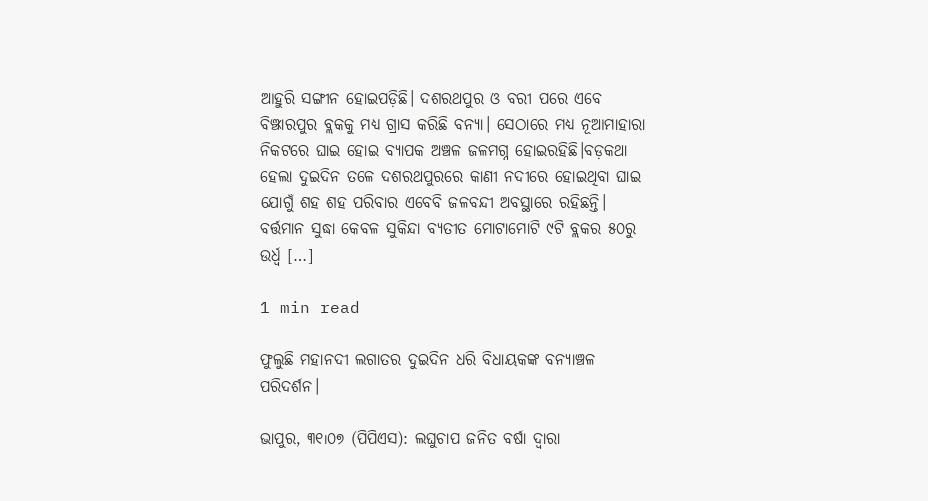ଆହୁରି ସଙ୍ଗୀନ ହୋଇପଡ଼ିଛି। ଦଶରଥପୁର ଓ ବରୀ ପରେ ଏବେ ବିଞ୍ଝାରପୁର ବ୍ଲକକୁ ମଧ୍ୟ ଗ୍ରାସ କରିଛି ବନ୍ୟା। ସେଠାରେ ମଧ୍ୟ ନୂଆମାହାରା ନିକଟରେ ଘାଇ ହୋଇ ବ୍ୟାପକ ଅଞ୍ଚଳ ଜଳମଗ୍ନ ହୋଇରହିଛି।ବଡ଼କଥା ହେଲା ଦୁଇଦିନ ତଳେ ଦଶରଥପୁରରେ କାଣୀ ନଦୀରେ ହୋଇଥିବା ଘାଇ ଯୋଗୁଁ ଶହ ଶହ ପରିବାର ଏବେବି ଜଳବନ୍ଦୀ ଅବସ୍ଥାରେ ରହିଛନ୍ତି। ବର୍ତ୍ତମାନ ସୁଦ୍ଧା କେବଳ ସୁକିନ୍ଦା ବ୍ୟତୀତ ମୋଟାମୋଟି ୯ଟି ବ୍ଲକର ୫୦ରୁ ଉର୍ଧ୍ଵ […]

1 min read

ଫୁଲୁଛି ମହାନଦୀ ଲଗାତର ଦୁଇଦିନ ଧରି ବିଧାୟକଙ୍କ ବନ୍ୟାଞ୍ଚଳ ପରିଦର୍ଶନ।

ଭାପୁର, ୩୧୲୦୭ (ପିପିଏସ): ଲଘୁଚାପ ଜନିତ ବର୍ଷା ଦ୍ଵାରା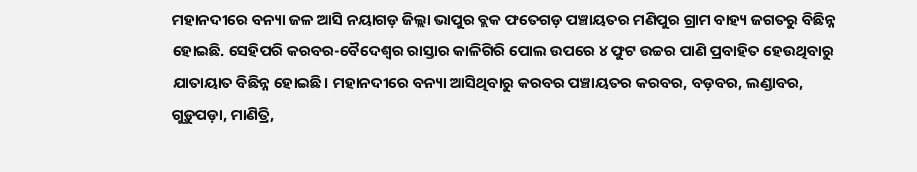ମହାନଦୀରେ ବନ୍ୟା ଜଳ ଆସି ନୟାଗଡ଼ ଜିଲ୍ଲା ଭାପୁର ବ୍ଲକ ଫତେଗଡ଼ ପଞ୍ଚାୟତର ମଣିପୁର ଗ୍ରାମ ବାହ୍ୟ ଜଗତରୁ ବିଛିନ୍ନ ହୋଇଛି. ସେହିପରି କରବର-ବୈଦେଶ୍ଵର ରାସ୍ତାର କାଳିଗିରି ପୋଲ ଉପରେ ୪ ଫୁଟ ଉଚ୍ଚର ପାଣି ପ୍ରବାହିତ ହେଉଥିବାରୁ ଯାତାୟାତ ବିଛିନ୍ନ ହୋଇଛି। ମହାନଦୀରେ ବନ୍ୟା ଆସିଥିବାରୁ କରବର ପଞ୍ଚାୟତର କରବର, ବଡ଼ବର, ଲଣ୍ଡାବର, ଗୁଡ଼ୁପଡ଼ା, ମାଣିତ୍ରି,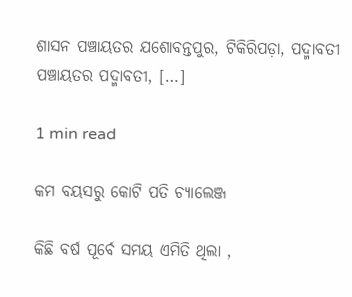ଶାସନ ପଞ୍ଚାୟତର ଯଶୋବନ୍ତପୁର, ଟିକିରିପଡ଼ା, ପଦ୍ମାବତୀ ପଞ୍ଚାୟତର ପଦ୍ମାବତୀ, […]

1 min read

କମ ବୟସରୁ କୋଟି ପତି ଚ୍ୟାଲେଞ୍ଜ

କିଛି ବର୍ଷ ପୂର୍ବେ ସମୟ ଏମିତି ଥିଲା ,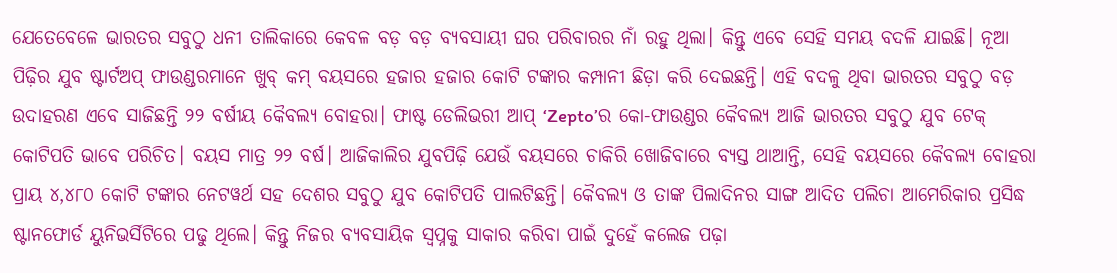ଯେତେବେଳେ ଭାରତର ସବୁଠୁ ଧନୀ ତାଲିକାରେ କେବଳ ବଡ଼ ବଡ଼ ବ୍ୟବସାୟୀ ଘର ପରିବାରର ନାଁ ରହୁ ଥିଲା। କିନ୍ତୁ ଏବେ ସେହି ସମୟ ବଦଳି ଯାଇଛି। ନୂଆ ପିଢ଼ିର ଯୁବ ଷ୍ଟାର୍ଟଅପ୍ ଫାଉଣ୍ଡରମାନେ ଖୁବ୍ କମ୍ ବୟସରେ ହଜାର ହଜାର କୋଟି ଟଙ୍କାର କମ୍ପାନୀ ଛିଡ଼ା କରି ଦେଇଛନ୍ତି। ଏହି ବଦଳୁ ଥିବା ଭାରତର ସବୁଠୁ ବଡ଼ ଉଦାହରଣ ଏବେ ସାଜିଛନ୍ତି ୨୨ ବର୍ଷୀୟ କୈବଲ୍ୟ ବୋହରା। ଫାଷ୍ଟ ଡେଲିଭରୀ ଆପ୍ ‘Zepto’ର କୋ-ଫାଉଣ୍ଡର କୈବଲ୍ୟ ଆଜି ଭାରତର ସବୁଠୁ ଯୁବ ଟେକ୍ କୋଟିପତି ଭାବେ ପରିଚିତ। ବୟସ ମାତ୍ର ୨୨ ବର୍ଷ। ଆଜିକାଲିର ଯୁବପିଢ଼ି ଯେଉଁ ବୟସରେ ଚାକିରି ଖୋଜିବାରେ ବ୍ୟସ୍ତ ଥାଆନ୍ତି, ସେହି ବୟସରେ କୈବଲ୍ୟ ବୋହରା ପ୍ରାୟ ୪,୪୮୦ କୋଟି ଟଙ୍କାର ନେଟୱର୍ଥ ସହ ଦେଶର ସବୁଠୁ ଯୁବ କୋଟିପତି ପାଲଟିଛନ୍ତି। କୈବଲ୍ୟ ଓ ତାଙ୍କ ପିଲାଦିନର ସାଙ୍ଗ ଆଦିତ ପଲିଚା ଆମେରିକାର ପ୍ରସିଦ୍ଧ ଷ୍ଟାନଫୋର୍ଡ ୟୁନିଭର୍ସିଟିରେ ପଢୁ ଥିଲେ। କିନ୍ତୁ ନିଜର ବ୍ୟବସାୟିକ ସ୍ୱପ୍ନକୁ ସାକାର କରିବା ପାଇଁ ଦୁହେଁ କଲେଜ ପଢ଼ା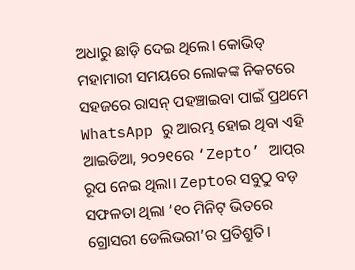ଅଧାରୁ ଛାଡ଼ି ଦେଇ ଥିଲେ। କୋଭିଡ୍ ମହାମାରୀ ସମୟରେ ଲୋକଙ୍କ ନିକଟରେ ସହଜରେ ରାସନ୍ ପହଞ୍ଚାଇବା ପାଇଁ ପ୍ରଥମେ WhatsApp ରୁ ଆରମ୍ଭ ହୋଇ ଥିବା ଏହି ଆଇଡିଆ, ୨୦୨୧ରେ ‘Zepto’ ଆପ୍‌ର ରୂପ ନେଇ ଥିଲା। Zeptoର ସବୁଠୁ ବଡ଼ ସଫଳତା ଥିଲା ‘୧୦ ମିନିଟ୍ ଭିତରେ ଗ୍ରୋସରୀ ଡେଲିଭରୀ’ର ପ୍ରତିଶ୍ରୁତି।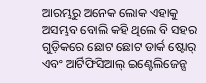ଆରମ୍ଭରୁ ଅନେକ ଲୋକ ଏହାକୁ ଅସମ୍ଭବ ବୋଲି କହି ଥିଲେ ବି ସହର ଗୁଡ଼ିକରେ ଛୋଟ ଛୋଟ ଡାର୍କ ଷ୍ଟୋର୍ ଏବଂ ଆର୍ଟିଫିସିଆଲ୍ ଇଣ୍ଟେଲିଜେନ୍ସ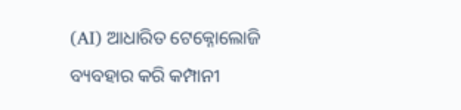(AI) ଆଧାରିତ ଟେକ୍ନୋଲୋଜି ବ୍ୟବହାର କରି କମ୍ପାନୀ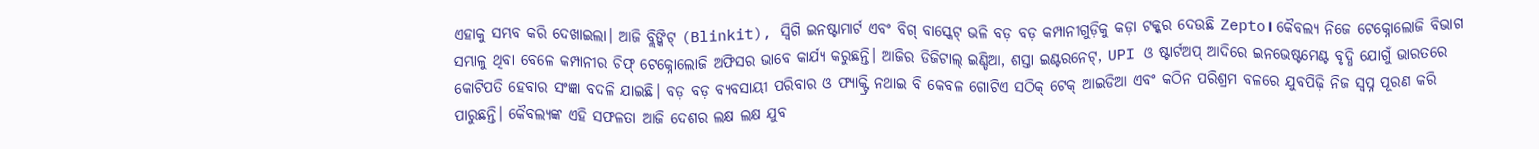ଏହାକୁ ସମ୍ଭବ କରି ଦେଖାଇଲା। ଆଜି ବ୍ଲିଙ୍କିଟ୍ (Blinkit), ସ୍ୱିଗି ଇନଷ୍ଟାମାର୍ଟ ଏବଂ ବିଗ୍ ବାସ୍କେଟ୍ ଭଳି ବଡ଼ ବଡ଼ କମ୍ପାନୀଗୁଡ଼ିକୁ କଡ଼ା ଟକ୍କର ଦେଉଛି Zepto। କୈବଲ୍ୟ ନିଜେ ଟେକ୍ନୋଲୋଜି ବିଭାଗ ସମ୍ଭାଳୁ ଥିବା ବେଳେ କମ୍ପାନୀର ଚିଫ୍ ଟେକ୍ନୋଲୋଜି ଅଫିସର ଭାବେ କାର୍ଯ୍ୟ କରୁଛନ୍ତି। ଆଜିର ଡିଜିଟାଲ୍ ଇଣ୍ଡିଆ, ଶସ୍ତା ଇଣ୍ଟରନେଟ୍, UPI ଓ ଷ୍ଟାର୍ଟଅପ୍ ଆଦିରେ ଇନଭେଷ୍ଟମେଣ୍ଟ ବୃଦ୍ଧି ଯୋଗୁଁ ଭାରତରେ କୋଟିପତି ହେବାର ସଂଜ୍ଞା ବଦଳି ଯାଇଛି। ବଡ଼ ବଡ଼ ବ୍ୟବସାୟୀ ପରିବାର ଓ ଫ୍ୟାକ୍ଟ୍ରି ନଥାଇ ବି କେବଳ ଗୋଟିଏ ସଠିକ୍ ଟେକ୍ ଆଇଡିଆ ଏବଂ କଠିନ ପରିଶ୍ରମ ବଳରେ ଯୁବପିଢ଼ି ନିଜ ସ୍ୱପ୍ନ ପୂରଣ କରି ପାରୁଛନ୍ତି। କୈବଲ୍ୟଙ୍କ ଏହି ସଫଳତା ଆଜି ଦେଶର ଲକ୍ଷ ଲକ୍ଷ ଯୁବ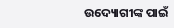ଉଦ୍ୟୋଗୀଙ୍କ ପାଇଁ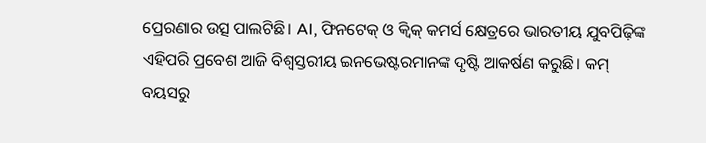ପ୍ରେରଣାର ଉତ୍ସ ପାଲଟିଛି। AI, ଫିନଟେକ୍ ଓ କ୍ୱିକ୍ କମର୍ସ କ୍ଷେତ୍ରରେ ଭାରତୀୟ ଯୁବପିଢ଼ିଙ୍କ ଏହିପରି ପ୍ରବେଶ ଆଜି ବିଶ୍ୱସ୍ତରୀୟ ଇନଭେଷ୍ଟରମାନଙ୍କ ଦୃଷ୍ଟି ଆକର୍ଷଣ କରୁଛି। କମ୍ ବୟସରୁ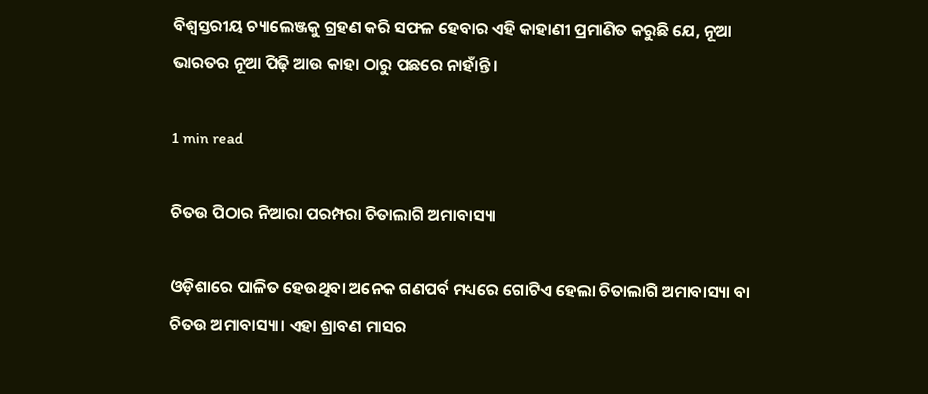ବିଶ୍ୱସ୍ତରୀୟ ଚ୍ୟାଲେଞ୍ଜକୁ ଗ୍ରହଣ କରି ସଫଳ ହେବାର ଏହି କାହାଣୀ ପ୍ରମାଣିତ କରୁଛି ଯେ, ନୂଆ ଭାରତର ନୂଆ ପିଢ଼ି ଆଉ କାହା ଠାରୁ ପଛରେ ନାହାଁନ୍ତି।

1 min read

ଚିତଉ ପିଠାର ନିଆରା ପରମ୍ପରା ଚିତାଲାଗି ଅମାବାସ୍ୟା

ଓଡ଼ିଶାରେ ପାଳିତ ହେଉଥିବା ଅନେକ ଗଣପର୍ବ ମଧ୍ୟରେ ଗୋଟିଏ ହେଲା ଚିତାଲାଗି ଅମାବାସ୍ୟା ବା ଚିତଉ ଅମାବାସ୍ୟା। ଏହା ଶ୍ରାବଣ ମାସର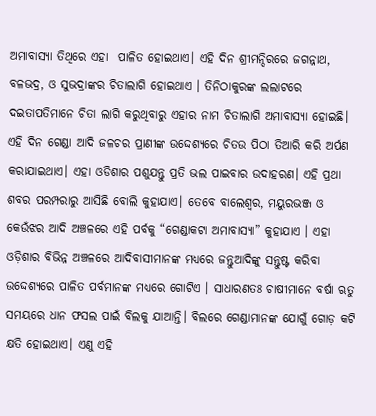ଅମାବାସ୍ୟା ତିଥିରେ ଏହା  ପାଳିତ ହୋଇଥାଏ। ଏହି ଦିନ ଶ୍ରୀମନ୍ଦିରରେ ଜଗନ୍ନାଥ, ବଳଭଦ୍ର, ଓ ସୁଭଦ୍ରାଙ୍କର ଚିତାଲାଗି ହୋଇଥାଏ । ତିନିଠାକୁରଙ୍କ ଲଲାଟରେ ଦଇତାପତିମାନେ ଚିତା ଲାଗି କରୁଥିବାରୁ ଏହାର ନାମ ଚିତାଲାଗି ଅମାବାସ୍ୟା ହୋଇଛି। ଏହି ଦିନ ଗେଣ୍ଡା ଆଦି ଜଳଚର ପ୍ରାଣୀଙ୍କ ଉଦ୍ଦେଶ୍ୟରେ ଚିତଉ ପିଠା ତିଆରି କରି ଅର୍ପଣ କରାଯାଇଥାଏ। ଏହା ଓଡିଶାର ପଶୁଯନ୍ତୁ ପ୍ରତି ଭଲ ପାଇବାର ଉଦାହରଣ। ଏହି ପ୍ରଥା ଶବର ପରମ୍ପରାରୁ ଆସିଛି ବୋଲି କୁହାଯାଏ। ତେବେ ବାଲେଶ୍ୱର, ମୟୁରଭଞ୍ଜ ଓ କେଉଁଝର ଆଦି ଅଞ୍ଚଳରେ ଏହି ପର୍ବକୁ “ଗେଣ୍ଡାକଟା ଅମାବାସ୍ୟା” କୁହାଯାଏ । ଏହା ଓଡ଼ିଶାର ବିଭିନ୍ନ ଅଞ୍ଚଳରେ ଆଦିବାସୀମାନଙ୍କ ମଧ୍ୟରେ ଜନ୍ତୁଆଦିଙ୍କୁ ସନ୍ତୁଷ୍ଟ କରିବା ଉଦ୍ଦେଶ୍ୟରେ ପାଳିତ ପର୍ବମାନଙ୍କ ମଧ୍ୟରେ ଗୋଟିଏ । ସାଧାରଣତଃ ଚାଷୀମାନେ ବର୍ଷା ଋତୁ ସମୟରେ ଧାନ ଫସଲ ପାଇଁ ବିଲକୁ ଯାଆନ୍ତି। ବିଲରେ ଗେଣ୍ଡାମାନଙ୍କ ଯୋଗୁଁ ଗୋଡ଼ କଟି କ୍ଷତି ହୋଇଥାଏ। ଏଣୁ ଏହି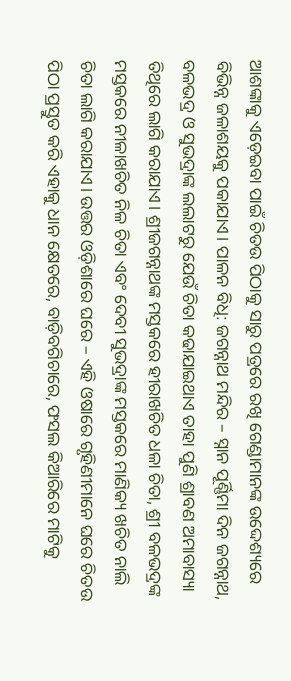ଆଶଙ୍କାକୁ ଏଡ଼େଇବା ପାଇଁ ଚିତଉ ପିଠାକୁ ସାରୁ ପତ୍ରରେ ରଖି ଗେଣ୍ଡାମାନଙ୍କ ଉଦ୍ଦେଶ୍ୟରେ ବିଭିନ୍ନ ଜଳାଶୟକୁ ପକାଯାଏ। ପାଳନ ବିଧି: ଜଗନ୍ନାଥ ମନ୍ଦିର – ସ୍ନାନ ପୂର୍ଣ୍ଣିମା ଦିନ ଜଗନ୍ନାଥ, ବଳଭଦ୍ର ଓ ସୁଭଦ୍ରାଙ୍କ ଲଲାଟରୁ ଯେଉଁ ଚିତା କଢାଯାଇଥାଏ ତାହା ପୁଣି ଶ୍ରାବଣ ଅମାବାସ୍ୟା ତିଥିରେ ଲାଗି କରାଯାଏ। ଶ୍ରୀଜଗନ୍ନାଥଙ୍କ ମସ୍ତକରେ ହୀରାଖଚିତ ଧଳା ଚିତା, ଶ୍ରୀ ବଳଭଦ୍ରଙ୍କ ମସ୍ତକରେ ନୀଳାଖଚିତ ନିଳ ଚିତା ଏବଂ ଦେବୀ ସୁଭଦ୍ରାଙ୍କ ମସ୍ତକରେ ମାଣିକ୍ୟ ଖଚିତ ନାଲି ଚିତା ଲାଗି କରାଯାଏ। ଉତ୍ତର ଓଡ଼ିଶାରେ ଘରେ – ଏହି ଓଷାରେ ଗୃହିଣୀମାନେ ଘରେ ଚିତଉ ପିଠା ପ୍ରସ୍ତୁତ କରି ଏହାକୁ ଧାନ କ୍ଷେତରେ, ବାଡ଼ିବଗିଚାରେ, ଫସଲ କିଆରିରେ ମାଟିକୁ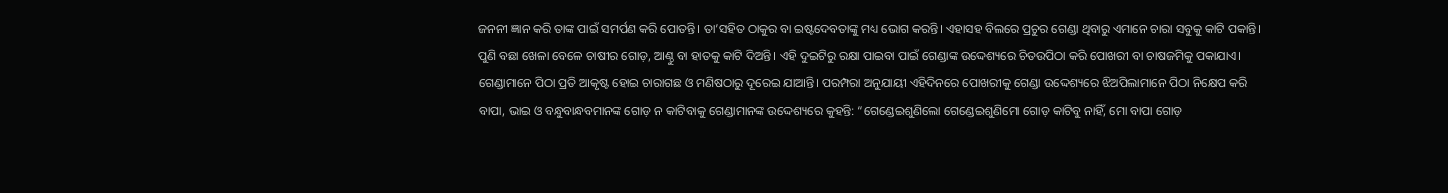ଜନନୀ ଜ୍ଞାନ କରି ତାଙ୍କ ପାଇଁ ସମର୍ପଣ କରି ପୋତନ୍ତି। ତା’ସହିତ ଠାକୁର ବା ଇଷ୍ଟଦେବତାଙ୍କୁ ମଧ୍ୟ ଭୋଗ କରନ୍ତି। ଏହାସହ ବିଲରେ ପ୍ରଚୁର ଗେଣ୍ଡା ଥିବାରୁ ଏମାନେ ଚାରା ସବୁକୁ କାଟି ପକାନ୍ତି। ପୁଣି ବଛା ଖେଳା ବେଳେ ଚାଷୀର ଗୋଡ଼, ଆଣ୍ଠୁ ବା ହାତକୁ କାଟି ଦିଅନ୍ତି। ଏହି ଦୁଇଟିରୁ ରକ୍ଷା ପାଇବା ପାଇଁ ଗେଣ୍ଡାଙ୍କ ଉଦ୍ଦେଶ୍ୟରେ ଚିତଉପିଠା କରି ପୋଖରୀ ବା ଚାଷଜମିକୁ ପକାଯାଏ। ଗେଣ୍ଡାମାନେ ପିଠା ପ୍ରତି ଆକୃଷ୍ଟ ହୋଇ ଚାରାଗଛ ଓ ମଣିଷଠାରୁ ଦୂରେଇ ଯାଆନ୍ତି। ପରମ୍ପରା ଅନୁଯାୟୀ ଏହିଦିନରେ ପୋଖରୀକୁ ଗେଣ୍ଡା ଉଦ୍ଦେଶ୍ୟରେ ଝିଅପିଲାମାନେ ପିଠା ନିକ୍ଷେପ କରି ବାପା, ଭାଇ ଓ ବନ୍ଧୁବାନ୍ଧବମାନଙ୍କ ଗୋଡ଼ ନ କାଟିବାକୁ ଗେଣ୍ଡାମାନଙ୍କ ଉଦ୍ଦେଶ୍ୟରେ କୁହନ୍ତି: “ଗେଣ୍ଡେଇଶୁଣିଲୋ ଗେଣ୍ଡେଇଶୁଣିମୋ ଗୋଡ଼ କାଟିବୁ ନାହିଁ, ମୋ ବାପା ଗୋଡ଼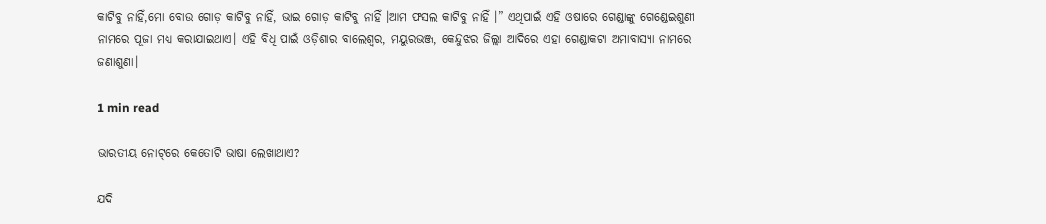କାଟିବୁ ନାହିଁ,ମୋ ବୋଉ ଗୋଡ଼ କାଟିବୁ ନାହିଁ, ଭାଇ ଗୋଡ଼ କାଟିବୁ ନାହିଁ ।ଆମ ଫସଲ କାଟିବୁ ନାହିଁ ।” ଏଥିପାଇଁ ଏହି ଓଷାରେ ଗେଣ୍ଡାଙ୍କୁ ଗେଣ୍ଡେଇଶୁଣୀ ନାମରେ ପୂଜା ମଧ୍ୟ କରାଯାଇଥାଏ। ଏହି ବିଧି ପାଇଁ ଓଡ଼ିଶାର ବାଲେଶ୍ୱର, ମୟୁରଭଞ୍ଜ, କେନ୍ଦୁଝର ଜିଲ୍ଲା ଆଦିରେ ଏହା ଗେଣ୍ଡାକଟା ଅମାବାସ୍ୟା ନାମରେ ଜଣାଶୁଣା।

1 min read

ଭାରତୀୟ ନୋଟ୍‌ରେ କେତୋଟି ଭାଷା ଲେଖାଥାଏ?

ଯଦି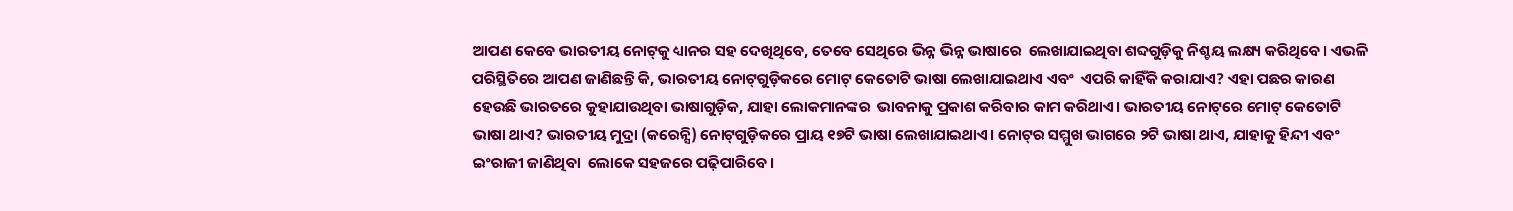ଆପଣ କେବେ ଭାରତୀୟ ନୋଟ୍‌କୁ ଧ୍ୟାନର ସହ ଦେଖିଥିବେ, ତେବେ ସେଥିରେ ଭିନ୍ନ ଭିନ୍ନ ଭାଷାରେ  ଲେଖାଯାଇଥିବା ଶବ୍ଦଗୁଡ଼ିକୁ ନିଶ୍ଚୟ ଲକ୍ଷ୍ୟ କରିଥିବେ। ଏଭଳି ପରିସ୍ଥିତିରେ ଆପଣ ଜାଣିଛନ୍ତି କି, ଭାରତୀୟ ନୋଟ୍‌ଗୁଡ଼ିକରେ ମୋଟ୍ କେତୋଟି ଭାଷା ଲେଖାଯାଇଥାଏ ଏବଂ  ଏପରି କାହିଁକି କରାଯାଏ? ଏହା ପଛର କାରଣ ହେଉଛି ଭାରତରେ କୁହାଯାଉଥିବା ଭାଷାଗୁଡ଼ିକ, ଯାହା ଲୋକମାନଙ୍କର  ଭାବନାକୁ ପ୍ରକାଶ କରିବାର କାମ କରିଥାଏ। ଭାରତୀୟ ନୋଟ୍‌ରେ ମୋଟ୍ କେତୋଟି ଭାଷା ଥାଏ? ଭାରତୀୟ ମୁଦ୍ରା (କରେନ୍ସି) ନୋଟ୍‌ଗୁଡ଼ିକରେ ପ୍ରାୟ ୧୭ଟି ଭାଷା ଲେଖାଯାଇଥାଏ। ନୋଟ୍‌ର ସମ୍ମୁଖ ଭାଗରେ ୨ଟି ଭାଷା ଥାଏ, ଯାହାକୁ ହିନ୍ଦୀ ଏବଂ ଇଂରାଜୀ ଜାଣିଥିବା  ଲୋକେ ସହଜରେ ପଢ଼ିପାରିବେ।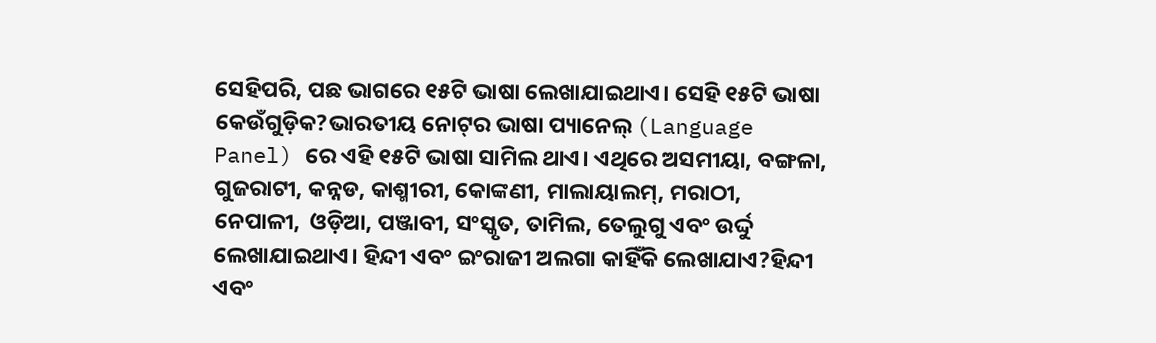ସେହିପରି, ପଛ ଭାଗରେ ୧୫ଟି ଭାଷା ଲେଖାଯାଇଥାଏ। ସେହି ୧୫ଟି ଭାଷା କେଉଁଗୁଡ଼ିକ?ଭାରତୀୟ ନୋଟ୍‌ର ଭାଷା ପ୍ୟାନେଲ୍ (Language Panel) ରେ ଏହି ୧୫ଟି ଭାଷା ସାମିଲ ଥାଏ। ଏଥିରେ ଅସମୀୟା, ବଙ୍ଗଳା, ଗୁଜରାଟୀ, କନ୍ନଡ, କାଶ୍ମୀରୀ, କୋଙ୍କଣୀ, ମାଲାୟାଲମ୍, ମରାଠୀ, ନେପାଳୀ,  ଓଡ଼ିଆ, ପଞ୍ଜାବୀ, ସଂସ୍କୃତ, ତାମିଲ, ତେଲୁଗୁ ଏବଂ ଉର୍ଦ୍ଦୁ ଲେଖାଯାଇଥାଏ। ହିନ୍ଦୀ ଏବଂ ଇଂରାଜୀ ଅଲଗା କାହିଁକି ଲେଖାଯାଏ?ହିନ୍ଦୀ ଏବଂ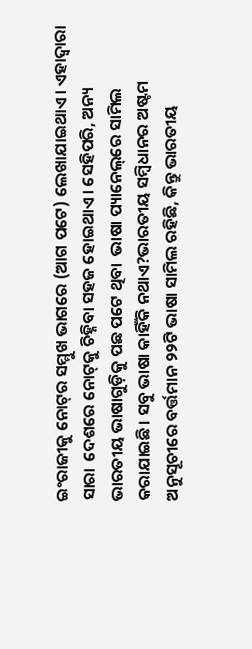ଇଂରାଜୀକୁ ନୋଟ୍‌ର ସମ୍ମୁଖ ଭାଗରେ (ଆଗ ପଟେ) ଲେଖାଯାଇଥାଏ। ଏହାଦ୍ୱାରା ସାରା  ଦେଶରେ ନୋଟ୍‌କୁ ଚିହ୍ନିବା ସହଜ ହୋଇଥାଏ। ସେହିପରି, ଅନ୍ୟ ଭାରତୀୟ ଭାଷାଗୁଡ଼ିକୁ ପଛ ପଟେ ଥିବା  ଭାଷା ପ୍ୟାନେଲ୍‌ରେ ସାମିଲ କରାଯାଇଛି। ସବୁ ଭାଷା କାହିଁକି ନଥାଏ?ଭାରତୀୟ ସମ୍ବିଧାନର ଅଷ୍ଟମ ଅନୁସୂଚୀରେ ବର୍ତ୍ତମାନ ୨୨ଟି ଭାଷା ସାମିଲ ରହିଛି, କିନ୍ତୁ ଭାରତୀୟ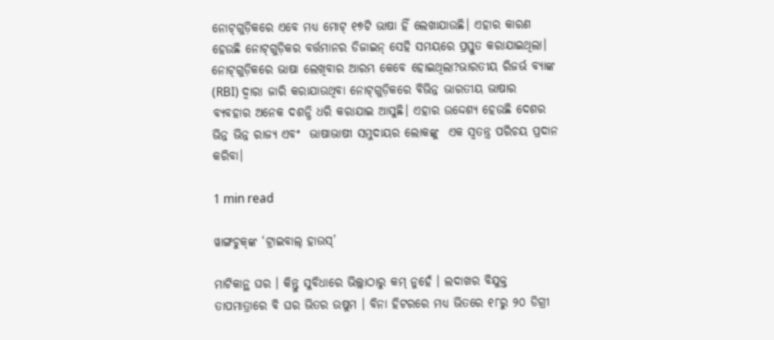ନୋଟ୍‌ଗୁଡ଼ିକରେ ଏବେ ମଧ୍ୟ ମୋଟ୍ ୧୭ଟି ଭାଷା ହିଁ ଲେଖାଯାଉଛି। ଏହାର କାରଣ ହେଉଛି ନୋଟ୍‌ଗୁଡ଼ିକର ବର୍ତ୍ତମାନର ଡିଜାଇନ୍ ସେହି ସମୟରେ ପ୍ରସ୍ତୁତ କରାଯାଇଥିଲା। ନୋଟ୍‌ଗୁଡ଼ିକରେ ଭାଷା ଲେଖିବାର ଆରମ୍ଭ କେବେ ହୋଇଥିଲା?ଭାରତୀୟ ରିଜର୍ଭ ବ୍ୟାଙ୍କ (RBI) ଦ୍ୱାରା ଜାରି କରାଯାଉଥିବା ନୋଟ୍‌ଗୁଡ଼ିକରେ ବିଭିନ୍ନ ଭାରତୀୟ ଭାଷାର  ବ୍ୟବହାର ଅନେକ ଦଶନ୍ଧି ଧରି କରାଯାଇ ଆସୁଛି। ଏହାର ଉଦ୍ଦେଶ୍ୟ ହେଉଛି ଦେଶର ଭିନ୍ନ ଭିନ୍ନ ରାଜ୍ୟ ଏବଂ  ଭାଷାଭାଷୀ ସମୁଦାୟର ଲୋକଙ୍କୁ  ଏକ ସ୍ୱତନ୍ତ୍ର ପରିଚୟ ପ୍ରଦାନ କରିବା।

1 min read

ୱାଙ୍ଗଚୁକ୍‌ଙ୍କ ‘ଟ୍ରାଇବାଲ୍ ହାଉସ୍’

ମାଟିକାନ୍ଥ ଘର । କିନ୍ତୁ ସୁବିଧାରେ ଭିଲ୍ଲାଠାରୁ କମ୍ ନୁହେଁ । ଲଦାଖର ବିଯୁକ୍ତ ତାପମାତ୍ରାରେ ବି ଘର ଭିତର ଉଷୁମ । ବିନା ହିଟରରେ ମଧ୍ୟ ଭିତରେ ୧୮ରୁ ୨୦ ଡିଗ୍ରୀ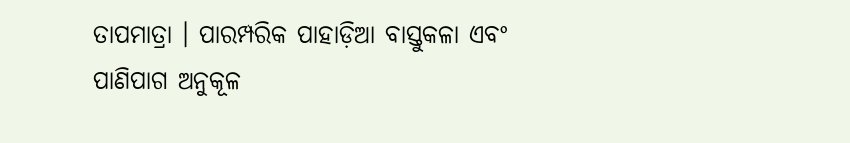ତାପମାତ୍ରା । ପାରମ୍ପରିକ ପାହାଡ଼ିଆ ବାସ୍ତୁକଳା ଏବଂ ପାଣିପାଗ ଅନୁକୂଳ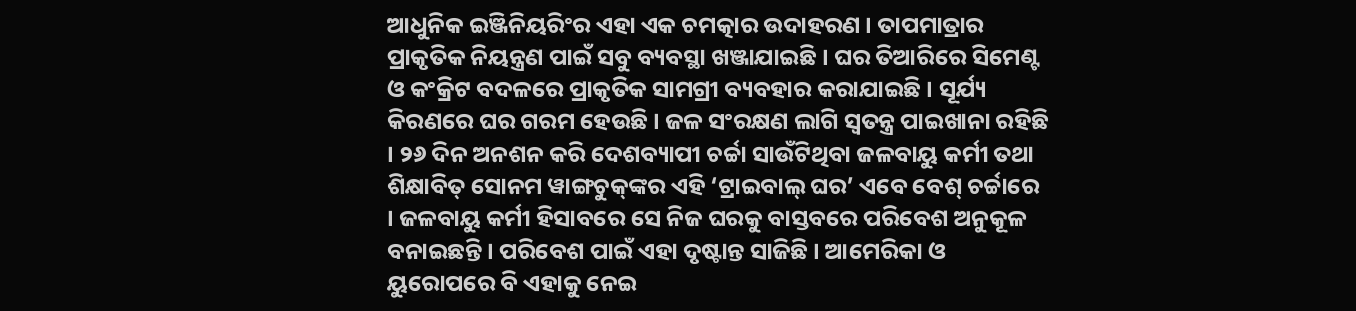ଆଧୁନିକ ଇଞ୍ଜିନିୟରିଂର ଏହା ଏକ ଚମତ୍କାର ଉଦାହରଣ । ତାପମାତ୍ରାର ପ୍ରାକୃତିକ ନିୟନ୍ତ୍ରଣ ପାଇଁ ସବୁ ବ୍ୟବସ୍ଥା ଖଞ୍ଜାଯାଇଛି । ଘର ତିଆରିରେ ସିମେଣ୍ଟ ଓ କଂକ୍ରିଟ ବଦଳରେ ପ୍ରାକୃତିକ ସାମଗ୍ରୀ ବ୍ୟବହାର କରାଯାଇଛି । ସୂର୍ଯ୍ୟ କିରଣରେ ଘର ଗରମ ହେଉଛି । ଜଳ ସଂରକ୍ଷଣ ଲାଗି ସ୍ୱତନ୍ତ୍ର ପାଇଖାନା ରହିଛି । ୨୬ ଦିନ ଅନଶନ କରି ଦେଶବ୍ୟାପୀ ଚର୍ଚ୍ଚା ସାଉଁଟିଥିବା ଜଳବାୟୁ କର୍ମୀ ତଥା ଶିକ୍ଷାବିତ୍ ସୋନମ ୱାଙ୍ଗଚୁକ୍‌ଙ୍କର ଏହି ‘ଟ୍ରାଇବାଲ୍ ଘର’ ଏବେ ବେଶ୍ ଚର୍ଚ୍ଚାରେ । ଜଳବାୟୁ କର୍ମୀ ହିସାବରେ ସେ ନିଜ ଘରକୁ ବାସ୍ତବରେ ପରିବେଶ ଅନୁକୂଳ ବନାଇଛନ୍ତି । ପରିବେଶ ପାଇଁ ଏହା ଦୃଷ୍ଟାନ୍ତ ସାଜିଛି । ଆମେରିକା ଓ ୟୁରୋପରେ ବି ଏହାକୁ ନେଇ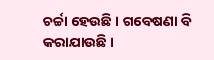ଚର୍ଚ୍ଚା ହେଉଛି । ଗବେଷଣା ବି କରାଯାଉଛି ।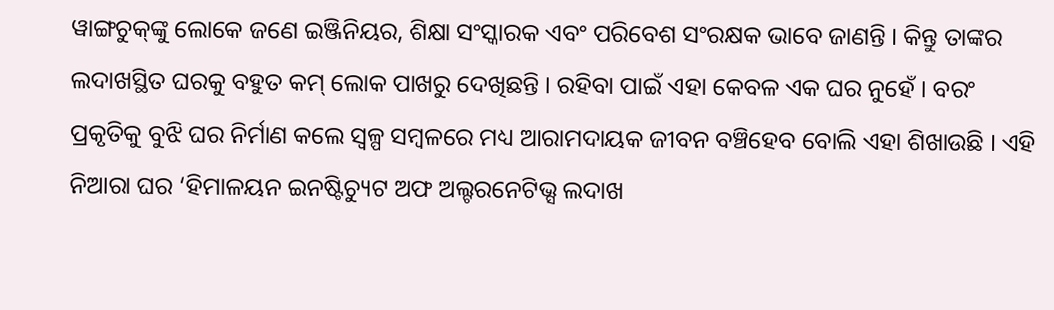ୱାଙ୍ଗଚୁକ୍‌ଙ୍କୁ ଲୋକେ ଜଣେ ଇଞ୍ଜିନିୟର, ଶିକ୍ଷା ସଂସ୍କାରକ ଏବଂ ପରିବେଶ ସଂରକ୍ଷକ ଭାବେ ଜାଣନ୍ତି । କିନ୍ତୁ ତାଙ୍କର ଲଦାଖସ୍ଥିତ ଘରକୁ ବହୁତ କମ୍ ଲୋକ ପାଖରୁ ଦେଖିଛନ୍ତି । ରହିବା ପାଇଁ ଏହା କେବଳ ଏକ ଘର ନୁହେଁ । ବରଂ ପ୍ରକୃତିକୁ ବୁଝି ଘର ନିର୍ମାଣ କଲେ ସ୍ୱଳ୍ପ ସମ୍ବଳରେ ମଧ୍ୟ ଆରାମଦାୟକ ଜୀବନ ବଞ୍ଚିହେବ ବୋଲି ଏହା ଶିଖାଉଛି । ଏହି ନିଆରା ଘର ‘ହିମାଳୟନ ଇନଷ୍ଟିଚ୍ୟୁଟ ଅଫ ଅଲ୍ଟରନେଟିଭ୍ସ ଲଦାଖ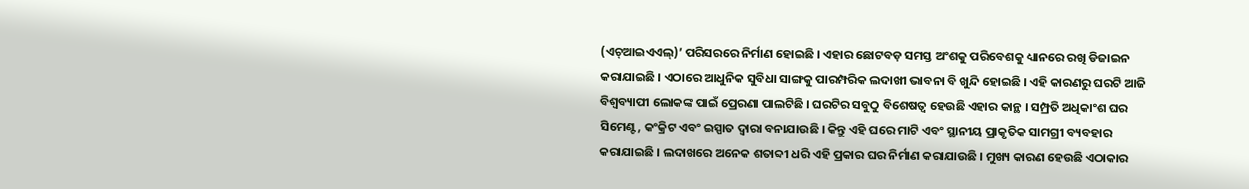(ଏଚ୍‌ଆଇଏଏଲ୍)’ ପରିସରରେ ନିର୍ମାଣ ହୋଇଛି । ଏହାର ଛୋଟବଡ଼ ସମସ୍ତ ଅଂଶକୁ ପରିବେଶକୁ ଧ୍ୟାନରେ ରଖି ଡିଜାଇନ କରାଯାଇଛି । ଏଠାରେ ଆଧୁନିକ ସୁବିଧା ସାଙ୍ଗକୁ ପାରମ୍ପରିକ ଲଦାଖୀ ଭାବନା ବି ଖୁନ୍ଦି ହୋଇଛି । ଏହି କାରଣରୁ ଘରଟି ଆଜି ବିଶ୍ୱବ୍ୟାପୀ ଲୋକଙ୍କ ପାଇଁ ପ୍ରେରଣା ପାଲଟିଛି । ଘରଟିର ସବୁଠୁ ବିଶେଷତ୍ୱ ହେଉଛି ଏହାର କାନ୍ଥ । ସମ୍ପ୍ରତି ଅଧିକାଂଶ ଘର ସିମେଣ୍ଟ, କଂକ୍ରିଟ ଏବଂ ଇସ୍ପାତ ଦ୍ୱାରା ବନାଯାଉଛି । କିନ୍ତୁ ଏହି ଘରେ ମାଟି ଏବଂ ସ୍ଥାନୀୟ ପ୍ରାକୃତିକ ସାମଗ୍ରୀ ବ୍ୟବହାର କରାଯାଇଛି । ଲଦାଖରେ ଅନେକ ଶତାବ୍ଦୀ ଧରି ଏହି ପ୍ରକାର ଘର ନିର୍ମାଣ କରାଯାଉଛି । ମୁଖ୍ୟ କାରଣ ହେଉଛି ଏଠାକାର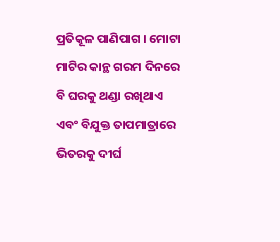ପ୍ରତିକୂଳ ପାଣିପାଗ । ମୋଟା ମାଟିର କାନ୍ଥ ଗରମ ଦିନରେ ବି ଘରକୁ ଥଣ୍ଡା ରଖିଥାଏ ଏବଂ ବିଯୁକ୍ତ ତାପମାତ୍ରାରେ ଭିତରକୁ ଦୀର୍ଘ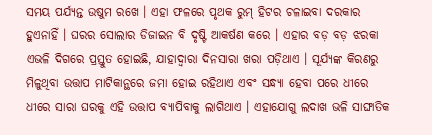ସମୟ ପର୍ଯ୍ୟନ୍ତ ଉଷୁମ ରଖେ । ଏହା ଫଳରେ ପୃଥକ ରୁମ୍ ହିଟର ଚଳାଇବା ଦରକାର ହୁଏନାହିଁ । ଘରର ସୋଲାର ଡିଜାଇନ ବି ଦୃଷ୍ଟି ଆକର୍ଷଣ କରେ । ଏହାର ବଡ଼ ବଡ଼ ଝରକା ଏଭଳି ଦିଗରେ ପ୍ରସ୍ତୁତ ହୋଇଛି, ଯାହାଦ୍ୱାରା ଦିନସାରା ଖରା ପଡ଼ିଥାଏ । ସୂର୍ଯ୍ୟଙ୍କ କିରଣରୁ ମିଳୁଥିବା ଉତ୍ତାପ ମାଟିକାନ୍ଥରେ ଜମା ହୋଇ ରହିଥାଏ ଏବଂ ସନ୍ଧ୍ୟା ହେବା ପରେ ଧୀରେ ଧୀରେ ସାରା ଘରକୁ ଏହି ଉତ୍ତାପ ବ୍ୟାପିବାକୁ ଲାଗିଥାଏ । ଏହାଯୋଗୁ ଲଦାଖ ଭଳି ସାଙ୍ଘାତିକ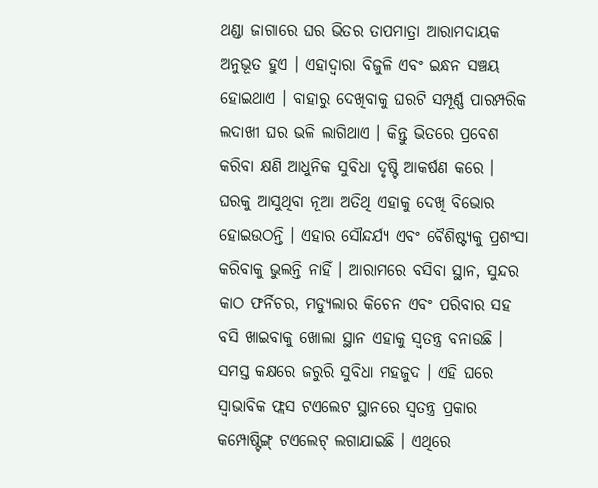ଥଣ୍ଡା ଜାଗାରେ ଘର ଭିତର ତାପମାତ୍ରା ଆରାମଦାୟକ ଅନୁଭୂତ ହୁଏ । ଏହାଦ୍ୱାରା ବିଜୁଳି ଏବଂ ଇନ୍ଧନ ସଞ୍ଚୟ ହୋଇଥାଏ । ବାହାରୁ ଦେଖିବାକୁ ଘରଟି ସମ୍ପୂର୍ଣ୍ଣ ପାରମ୍ପରିକ ଲଦାଖୀ ଘର ଭଳି ଲାଗିଥାଏ । କିନ୍ତୁ ଭିତରେ ପ୍ରବେଶ କରିବା କ୍ଷଣି ଆଧୁନିକ ସୁବିଧା ଦୃଷ୍ଟି ଆକର୍ଷଣ କରେ । ଘରକୁ ଆସୁଥିବା ନୂଆ ଅତିଥି ଏହାକୁ ଦେଖି ବିଭୋର ହୋଇଉଠନ୍ତି । ଏହାର ସୌନ୍ଦର୍ଯ୍ୟ ଏବଂ ବୈଶିଷ୍ଟ୍ୟକୁ ପ୍ରଶଂସା କରିବାକୁ ଭୁଲନ୍ତି ନାହିଁ । ଆରାମରେ ବସିବା ସ୍ଥାନ, ସୁନ୍ଦର କାଠ ଫର୍ନିଚର, ମଡ୍ୟୁଲାର କିଚେନ ଏବଂ ପରିବାର ସହ ବସି ଖାଇବାକୁ ଖୋଲା ସ୍ଥାନ ଏହାକୁ ସ୍ୱତନ୍ତ୍ର ବନାଉଛି । ସମସ୍ତ କକ୍ଷରେ ଜରୁରି ସୁବିଧା ମହଜୁଦ । ଏହି ଘରେ ସ୍ୱାଭାବିକ ଫ୍ଲସ ଟଏଲେଟ ସ୍ଥାନରେ ସ୍ୱତନ୍ତ୍ର ପ୍ରକାର କମ୍ପୋଷ୍ଟିଙ୍ଗ୍ ଟଏଲେଟ୍ ଲଗାଯାଇଛି । ଏଥିରେ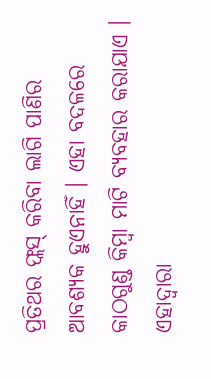ପ୍ରତିଥର ଫ୍ଲସ୍ କରିବା ଲାଗି ପାଣିର ଆବଶ୍ୟକ ହୁଏନାହିଁ । ଏହା ବଦଳରେ କାଠଗୁଣ୍ଡ କିମ୍ବା ମାଟି ବ୍ୟବହାର କରାଯାଏ । ଏହାଦ୍ୱାରା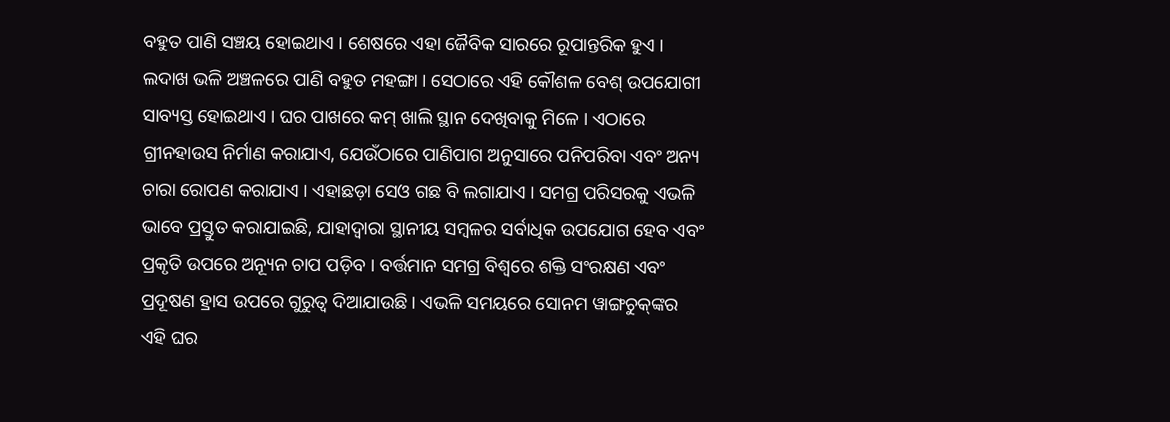ବହୁତ ପାଣି ସଞ୍ଚୟ ହୋଇଥାଏ । ଶେଷରେ ଏହା ଜୈବିକ ସାରରେ ରୂପାନ୍ତରିକ ହୁଏ । ଲଦାଖ ଭଳି ଅଞ୍ଚଳରେ ପାଣି ବହୁତ ମହଙ୍ଗା । ସେଠାରେ ଏହି କୌଶଳ ବେଶ୍ ଉପଯୋଗୀ ସାବ୍ୟସ୍ତ ହୋଇଥାଏ । ଘର ପାଖରେ କମ୍ ଖାଲି ସ୍ଥାନ ଦେଖିବାକୁ ମିଳେ । ଏଠାରେ ଗ୍ରୀନହାଉସ ନିର୍ମାଣ କରାଯାଏ, ଯେଉଁଠାରେ ପାଣିପାଗ ଅନୁସାରେ ପନିପରିବା ଏବଂ ଅନ୍ୟ ଚାରା ରୋପଣ କରାଯାଏ । ଏହାଛଡ଼ା ସେଓ ଗଛ ବି ଲଗାଯାଏ । ସମଗ୍ର ପରିସରକୁ ଏଭଳି ଭାବେ ପ୍ରସ୍ତୁତ କରାଯାଇଛି, ଯାହାଦ୍ୱାରା ସ୍ଥାନୀୟ ସମ୍ବଳର ସର୍ବାଧିକ ଉପଯୋଗ ହେବ ଏବଂ ପ୍ରକୃତି ଉପରେ ଅନ୍ୟୂନ ଚାପ ପଡ଼ିବ । ବର୍ତ୍ତମାନ ସମଗ୍ର ବିଶ୍ୱରେ ଶକ୍ତି ସଂରକ୍ଷଣ ଏବଂ ପ୍ରଦୂଷଣ ହ୍ରାସ ଉପରେ ଗୁରୁତ୍ୱ ଦିଆଯାଉଛି । ଏଭଳି ସମୟରେ ସୋନମ ୱାଙ୍ଗଚୁକ୍‌ଙ୍କର ଏହି ଘର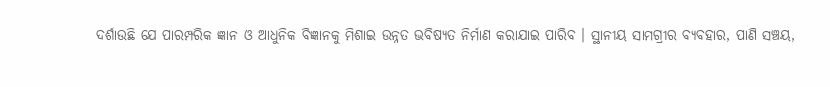ଦର୍ଶାଉଛି ଯେ ପାରମ୍ପରିକ ଜ୍ଞାନ ଓ ଆଧୁନିକ ବିଜ୍ଞାନକୁ ମିଶାଇ ଉନ୍ନତ ଭବିଷ୍ୟତ ନିର୍ମାଣ କରାଯାଇ ପାରିବ । ସ୍ଥାନୀୟ ସାମଗ୍ରୀର ବ୍ୟବହାର, ପାଣି ସଞ୍ଚୟ,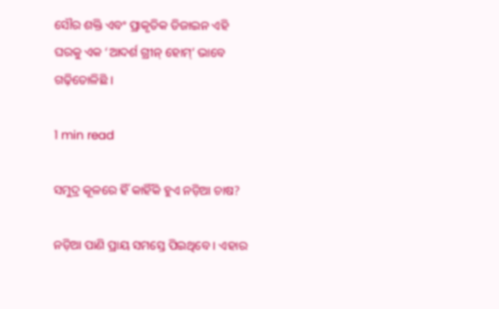ସୌର ଶକ୍ତି ଏବଂ ପ୍ରାକୃତିକ ଡିଜାଇନ ଏହି ଘରକୁ ଏକ ‘ଆଦର୍ଶ ଗ୍ରୀନ୍ ହୋମ୍’ ଭାବେ ଗଢ଼ିତୋଳିଛି ।

1 min read

ସମୁଦ୍ର କୂଳରେ ହିଁ କାହିଁକି ହୁଏ ନଡ଼ିଆ ଚାଷ?

ନଡ଼ିଆ ପାଣି ପ୍ରାୟ ସମସ୍ତେ ପିଇଥିବେ । ଏହାର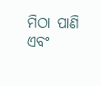ମିଠା ପାଣି ଏବଂ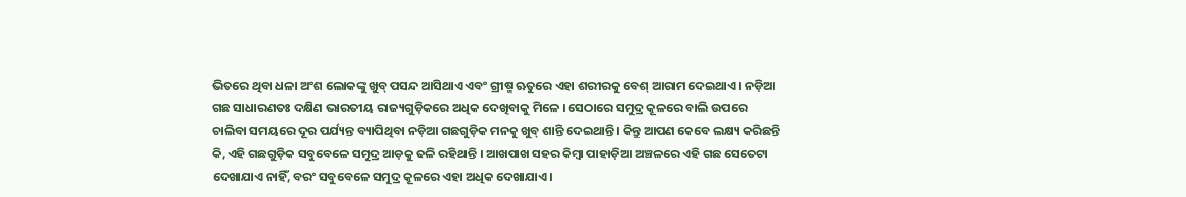ଭିତରେ ଥିବା ଧଳା ଅଂଶ ଲୋକଙ୍କୁ ଖୁବ୍ ପସନ୍ଦ ଆସିଥାଏ ଏବଂ ଗ୍ରୀଷ୍ମ ଋତୁରେ ଏହା ଶରୀରକୁ ବେଶ୍ ଆରାମ ଦେଇଥାଏ । ନଡ଼ିଆ ଗଛ ସାଧାରଣତଃ ଦକ୍ଷିଣ ଭାରତୀୟ ରାଜ୍ୟଗୁଡ଼ିକରେ ଅଧିକ ଦେଖିବାକୁ ମିଳେ । ସେଠାରେ ସମୁଦ୍ର କୂଳରେ ବାଲି ଉପରେ ଚାଲିବା ସମୟରେ ଦୂର ପର୍ଯ୍ୟନ୍ତ ବ୍ୟାପିଥିବା ନଡ଼ିଆ ଗଛଗୁଡ଼ିକ ମନକୁ ଖୁବ୍ ଶାନ୍ତି ଦେଇଥାନ୍ତି । କିନ୍ତୁ ଆପଣ କେବେ ଲକ୍ଷ୍ୟ କରିଛନ୍ତି କି, ଏହି ଗଛଗୁଡ଼ିକ ସବୁବେଳେ ସମୁଦ୍ର ଆଡ଼କୁ ଢଳି ରହିଥାନ୍ତି । ଆଖପାଖ ସହର କିମ୍ବା ପାହାଡ଼ିଆ ଅଞ୍ଚଳରେ ଏହି ଗଛ ସେତେଟା ଦେଖାଯାଏ ନାହିଁ, ବରଂ ସବୁବେଳେ ସମୁଦ୍ର କୂଳରେ ଏହା ଅଧିକ ଦେଖାଯାଏ ।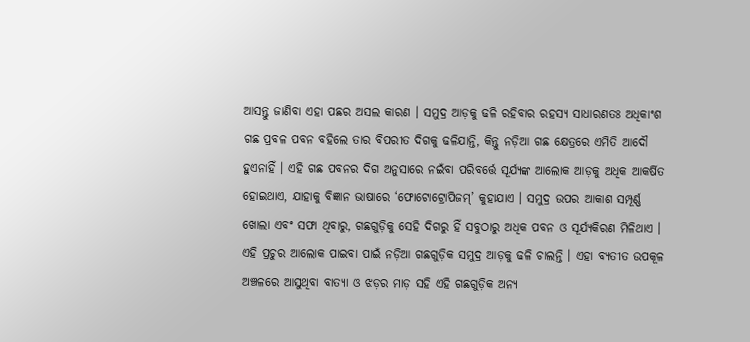ଆସନ୍ତୁ ଜାଣିବା ଏହା ପଛର ଅସଲ କାରଣ । ସମୁଦ୍ର ଆଡ଼କୁ ଢଳି ରହିବାର ରହସ୍ୟ ସାଧାରଣତଃ ଅଧିକାଂଶ ଗଛ ପ୍ରବଳ ପବନ ବହିଲେ ତାର ବିପରୀତ ଦିଗକୁ ଢଳିଯାନ୍ତି, କିନ୍ତୁ ନଡ଼ିଆ ଗଛ କ୍ଷେତ୍ରରେ ଏମିତି ଆଦୌ ହୁଏନାହିଁ । ଏହି ଗଛ ପବନର ଦିଗ ଅନୁସାରେ ନଇଁବା ପରିବର୍ତ୍ତେ ସୂର୍ଯ୍ୟଙ୍କ ଆଲୋକ ଆଡ଼କୁ ଅଧିକ ଆକର୍ଷିତ ହୋଇଥାଏ, ଯାହାକୁ ବିଜ୍ଞାନ ଭାଷାରେ ‘ଫୋଟୋଟ୍ରୋପିଜମ୍’ କୁହାଯାଏ । ସମୁଦ୍ର ଉପର ଆକାଶ ସମ୍ପୂର୍ଣ୍ଣ ଖୋଲା ଏବଂ ସଫା ଥିବାରୁ, ଗଛଗୁଡ଼ିକୁ ସେହି ଦିଗରୁ ହିଁ ସବୁଠାରୁ ଅଧିକ ପବନ ଓ ସୂର୍ଯ୍ୟକିରଣ ମିଳିଥାଏ । ଏହି ପ୍ରଚୁର ଆଲୋକ ପାଇବା ପାଇଁ ନଡ଼ିଆ ଗଛଗୁଡ଼ିକ ସମୁଦ୍ର ଆଡ଼କୁ ଢଳି ଚାଲନ୍ତି । ଏହା ବ୍ୟତୀତ ଉପକୂଳ ଅଞ୍ଚଳରେ ଆସୁଥିବା ବାତ୍ୟା ଓ ଝଡ଼ର ମାଡ଼ ସହି ଏହି ଗଛଗୁଡ଼ିକ ଅନ୍ୟ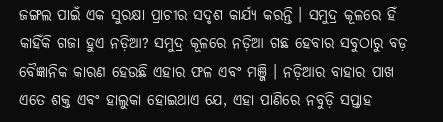ଜଙ୍ଗଲ ପାଇଁ ଏକ ସୁରକ୍ଷା ପ୍ରାଚୀର ସଦୃଶ କାର୍ଯ୍ୟ କରନ୍ତି । ସମୁଦ୍ର କୂଳରେ ହିଁ କାହିଁକି ଗଜା ହୁଏ ନଡ଼ିଆ? ସମୁଦ୍ର କୂଳରେ ନଡ଼ିଆ ଗଛ ହେବାର ସବୁଠାରୁ ବଡ଼ ବୈଜ୍ଞାନିକ କାରଣ ହେଉଛି ଏହାର ଫଳ ଏବଂ ମଞ୍ଜି । ନଡ଼ିଆର ବାହାର ପାଖ ଏତେ ଶକ୍ତ ଏବଂ ହାଲୁକା ହୋଇଥାଏ ଯେ, ଏହା ପାଣିରେ ନବୁଡ଼ି ସପ୍ତାହ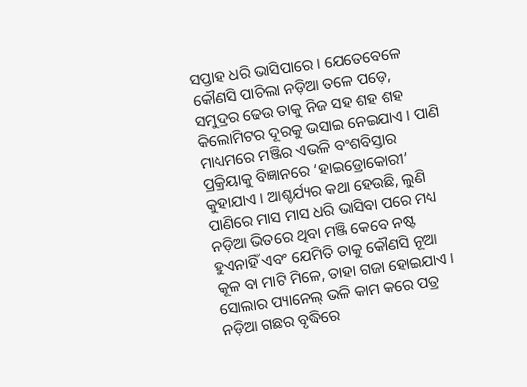ସପ୍ତାହ ଧରି ଭାସିପାରେ । ଯେତେବେଳେ କୌଣସି ପାଚିଲା ନଡ଼ିଆ ତଳେ ପଡ଼େ, ସମୁଦ୍ରର ଢେଉ ତାକୁ ନିଜ ସହ ଶହ ଶହ କିଲୋମିଟର ଦୂରକୁ ଭସାଇ ନେଇଯାଏ । ପାଣି ମାଧ୍ୟମରେ ମଞ୍ଜିର ଏଭଳି ବଂଶବିସ୍ତାର ପ୍ରକ୍ରିୟାକୁ ବିଜ୍ଞାନରେ ‘ହାଇଡ୍ରୋକୋରୀ’ କୁହାଯାଏ । ଆଶ୍ଚର୍ଯ୍ୟର କଥା ହେଉଛି, ଲୁଣି ପାଣିରେ ମାସ ମାସ ଧରି ଭାସିବା ପରେ ମଧ୍ୟ ନଡ଼ିଆ ଭିତରେ ଥିବା ମଞ୍ଜି କେବେ ନଷ୍ଟ ହୁଏନାହିଁ ଏବଂ ଯେମିତି ତାକୁ କୌଣସି ନୂଆ କୂଳ ବା ମାଟି ମିଳେ, ତାହା ଗଜା ହୋଇଯାଏ । ସୋଲାର ପ୍ୟାନେଲ୍ ଭଳି କାମ କରେ ପତ୍ର ନଡ଼ିଆ ଗଛର ବୃଦ୍ଧିରେ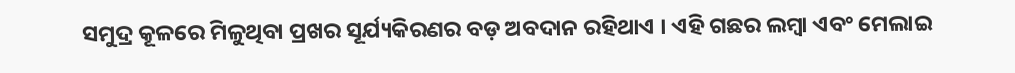ସମୁଦ୍ର କୂଳରେ ମିଳୁଥିବା ପ୍ରଖର ସୂର୍ଯ୍ୟକିରଣର ବଡ଼ ଅବଦାନ ରହିଥାଏ । ଏହି ଗଛର ଲମ୍ବା ଏବଂ ମେଲାଇ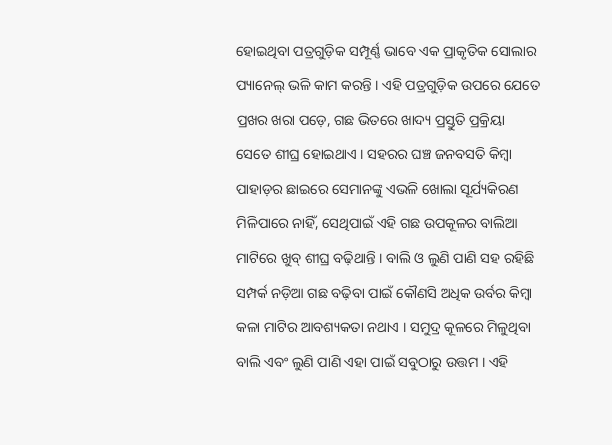ହୋଇଥିବା ପତ୍ରଗୁଡ଼ିକ ସମ୍ପୂର୍ଣ୍ଣ ଭାବେ ଏକ ପ୍ରାକୃତିକ ସୋଲାର ପ୍ୟାନେଲ୍ ଭଳି କାମ କରନ୍ତି । ଏହି ପତ୍ରଗୁଡ଼ିକ ଉପରେ ଯେତେ ପ୍ରଖର ଖରା ପଡ଼େ, ଗଛ ଭିତରେ ଖାଦ୍ୟ ପ୍ରସ୍ତୁତି ପ୍ରକ୍ରିୟା ସେତେ ଶୀଘ୍ର ହୋଇଥାଏ । ସହରର ଘଞ୍ଚ ଜନବସତି କିମ୍ବା ପାହାଡ଼ର ଛାଇରେ ସେମାନଙ୍କୁ ଏଭଳି ଖୋଲା ସୂର୍ଯ୍ୟକିରଣ ମିଳିପାରେ ନାହିଁ, ସେଥିପାଇଁ ଏହି ଗଛ ଉପକୂଳର ବାଲିଆ ମାଟିରେ ଖୁବ୍ ଶୀଘ୍ର ବଢ଼ିଥାନ୍ତି । ବାଲି ଓ ଲୁଣି ପାଣି ସହ ରହିଛି ସମ୍ପର୍କ ନଡ଼ିଆ ଗଛ ବଢ଼ିବା ପାଇଁ କୌଣସି ଅଧିକ ଉର୍ବର କିମ୍ବା କଳା ମାଟିର ଆବଶ୍ୟକତା ନଥାଏ । ସମୁଦ୍ର କୂଳରେ ମିଳୁଥିବା ବାଲି ଏବଂ ଲୁଣି ପାଣି ଏହା ପାଇଁ ସବୁଠାରୁ ଉତ୍ତମ । ଏହି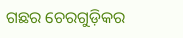ଗଛର ଚେରଗୁଡ଼ିକର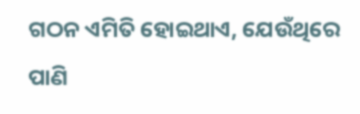ଗଠନ ଏମିତି ହୋଇଥାଏ, ଯେଉଁଥିରେ ପାଣି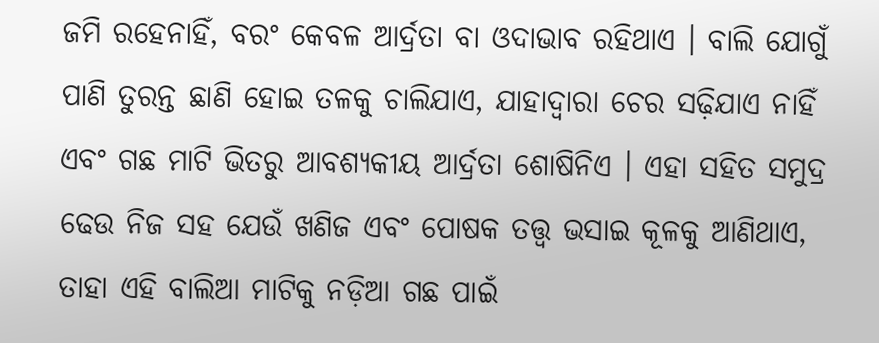ଜମି ରହେନାହିଁ, ବରଂ କେବଳ ଆର୍ଦ୍ରତା ବା ଓଦାଭାବ ରହିଥାଏ । ବାଲି ଯୋଗୁଁ ପାଣି ତୁରନ୍ତ ଛାଣି ହୋଇ ତଳକୁ ଚାଲିଯାଏ, ଯାହାଦ୍ୱାରା ଚେର ସଢ଼ିଯାଏ ନାହିଁ ଏବଂ ଗଛ ମାଟି ଭିତରୁ ଆବଶ୍ୟକୀୟ ଆର୍ଦ୍ରତା ଶୋଷିନିଏ । ଏହା ସହିତ ସମୁଦ୍ର ଢେଉ ନିଜ ସହ ଯେଉଁ ଖଣିଜ ଏବଂ ପୋଷକ ତତ୍ତ୍ୱ ଭସାଇ କୂଳକୁ ଆଣିଥାଏ, ତାହା ଏହି ବାଲିଆ ମାଟିକୁ ନଡ଼ିଆ ଗଛ ପାଇଁ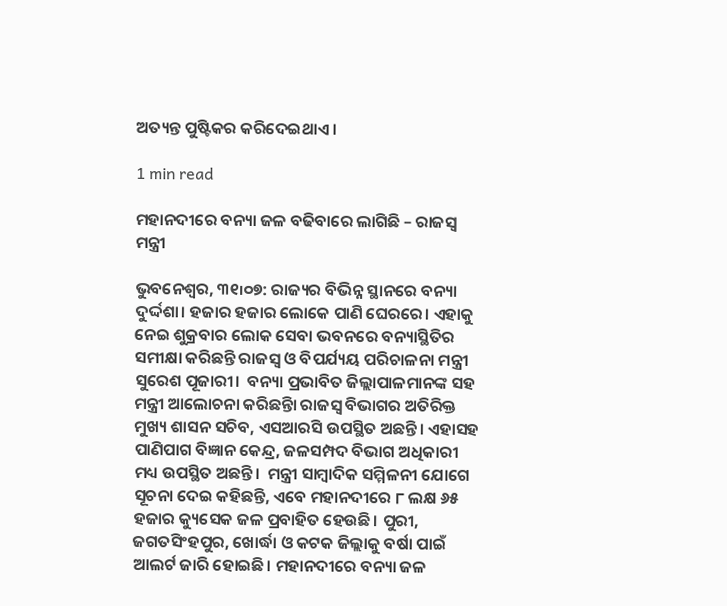ଅତ୍ୟନ୍ତ ପୁଷ୍ଟିକର କରିଦେଇଥାଏ ।

1 min read

ମହାନଦୀରେ ବନ୍ୟା ଜଳ ବଢିବାରେ ଲାଗିଛି – ରାଜସ୍ୱ ମନ୍ତ୍ରୀ

ଭୁବନେଶ୍ୱର, ୩୧୲୦୭: ରାଜ୍ୟର ବିଭିନ୍ନ ସ୍ଥାନରେ ବନ୍ୟା ଦୁର୍ଦ୍ଦଶା। ହଜାର ହଜାର ଲୋକେ ପାଣି ଘେରରେ। ଏହାକୁ ନେଇ ଶୁକ୍ରବାର ଲୋକ ସେବା ଭବନରେ ବନ୍ୟାସ୍ଥିତିର ସମୀକ୍ଷା କରିଛନ୍ତି ରାଜସ୍ୱ ଓ ବିପର୍ଯ୍ୟୟ ପରିଚାଳନା ମନ୍ତ୍ରୀ ସୁରେଶ ପୂଜାରୀ।  ବନ୍ୟା ପ୍ରଭାବିତ ଜିଲ୍ଲାପାଳମାନଙ୍କ ସହ ମନ୍ତ୍ରୀ ଆଲୋଚନା କରିଛନ୍ତିା ରାଜସ୍ୱ ବିଭାଗର ଅତିରିକ୍ତ ମୁଖ୍ୟ ଶାସନ ସଚିବ, ଏସଆରସି ଉପସ୍ଥିତ ଅଛନ୍ତି। ଏହାସହ ପାଣିପାଗ ବିଜ୍ଞାନ କେନ୍ଦ୍ର, ଜଳସମ୍ପଦ ବିଭାଗ ଅଧିକାରୀ ମଧ୍ୟ ଉପସ୍ଥିତ ଅଛନ୍ତି।  ମନ୍ତ୍ରୀ ସାମ୍ବାଦିକ ସମ୍ମିଳନୀ ଯୋଗେ ସୂଚନା ଦେଇ କହିଛନ୍ତି, ଏବେ ମହାନଦୀରେ ୮ ଲକ୍ଷ ୬୫ ହଜାର କ୍ୟୁସେକ ଜଳ ପ୍ରବାହିତ ହେଉଛି। ପୁରୀ, ଜଗତସିଂହପୁର, ଖୋର୍ଦ୍ଧା ଓ କଟକ ଜିଲ୍ଲାକୁ ବର୍ଷା ପାଇଁ ଆଲର୍ଟ ଜାରି ହୋଇଛି। ମହାନଦୀରେ ବନ୍ୟା ଜଳ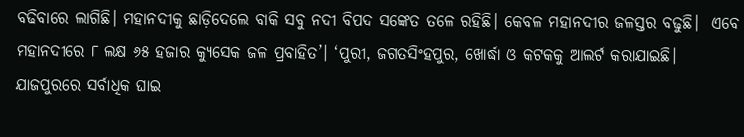ବଢିବାରେ ଲାଗିଛି। ମହାନଦୀକୁ ଛାଡ଼ିଦେଲେ ବାକି ସବୁ ନଦୀ ବିପଦ ସଙ୍କେତ ତଳେ ରହିଛି। କେବଳ ମହାନଦୀର ଜଳସ୍ତର ବଢୁଛି।  ଏବେ ମହାନଦୀରେ ୮ ଲକ୍ଷ ୬୫ ହଜାର କ୍ୟୁସେକ ଜଳ ପ୍ରବାହିତ’। ‘ପୁରୀ, ଜଗତସିଂହପୁର, ଖୋର୍ଦ୍ଧା ଓ କଟକକୁ ଆଲର୍ଟ କରାଯାଇଛି। ଯାଜପୁରରେ ସର୍ବାଧିକ ଘାଇ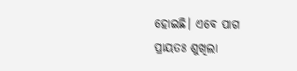ହୋଇଛି। ଏବେ ପାଗ ପ୍ରାୟତଃ ଶୁଖିଲା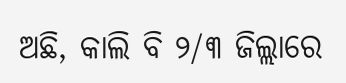ଅଛି, କାଲି ବି ୨/୩ ଜିଲ୍ଲାରେ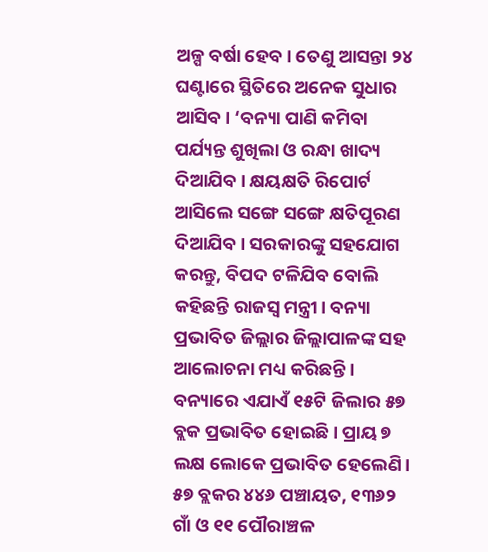ଅଳ୍ପ ବର୍ଷା ହେବ। ତେଣୁ ଆସନ୍ତା ୨୪ ଘଣ୍ଟାରେ ସ୍ଥିତିରେ ଅନେକ ସୁଧାର ଆସିବ। ‘ବନ୍ୟା ପାଣି କମିବା ପର୍ଯ୍ୟନ୍ତ ଶୁଖିଲା ଓ ରନ୍ଧା ଖାଦ୍ୟ ଦିଆଯିବ। କ୍ଷୟକ୍ଷତି ରିପୋର୍ଟ ଆସିଲେ ସଙ୍ଗେ ସଙ୍ଗେ କ୍ଷତିପୂରଣ ଦିଆଯିବ। ସରକାରଙ୍କୁ ସହଯୋଗ କରନ୍ତୁ, ବିପଦ ଟଳିଯିବ ବୋଲି କହିଛନ୍ତି ରାଜସ୍ୱ ମନ୍ତ୍ରୀ। ବନ୍ୟା ପ୍ରଭାବିତ ଜିଲ୍ଲାର ଜିଲ୍ଲାପାଳଙ୍କ ସହ ଆଲୋଚନା ମଧ୍ୟ କରିଛନ୍ତି। ବନ୍ୟାରେ ଏଯାଏଁ ୧୫ଟି ଜିଲାର ୫୭ ବ୍ଲକ ପ୍ରଭାବିତ ହୋଇଛି। ପ୍ରାୟ ୭ ଲକ୍ଷ ଲୋକେ ପ୍ରଭାବିତ ହେଲେଣି। ୫୭ ବ୍ଲକର ୪୪୬ ପଞ୍ଚାୟତ, ୧୩୬୨ ଗାଁ ଓ ୧୧ ପୌରାଞ୍ଚଳ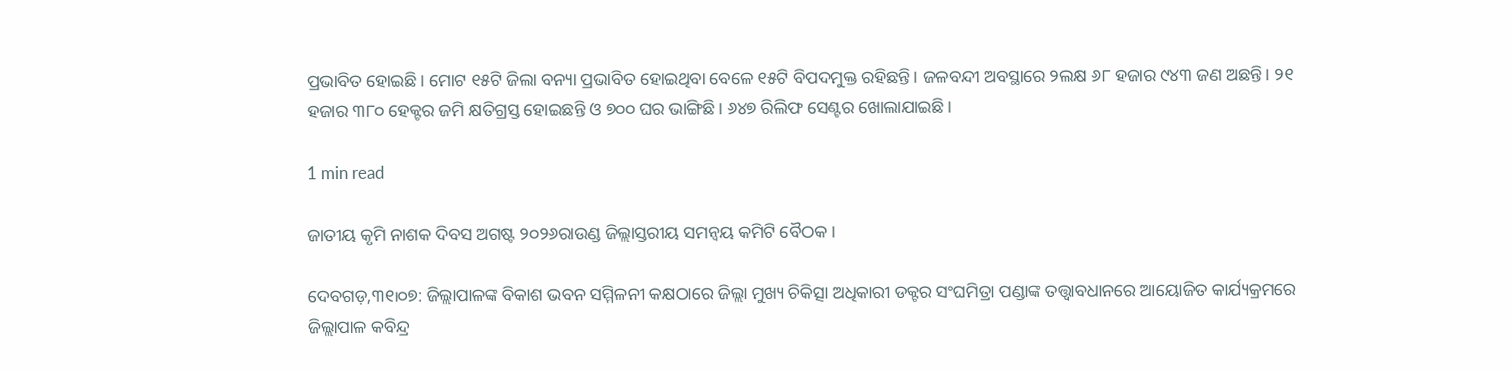ପ୍ରଭାବିତ ହୋଇଛି। ମୋଟ ୧୫ଟି ଜିଲା ବନ୍ୟା ପ୍ରଭାବିତ ହୋଇଥିବା ବେଳେ ୧୫ଟି ବିପଦମୁକ୍ତ ରହିଛନ୍ତି। ଜଳବନ୍ଦୀ ଅବସ୍ଥାରେ ୨ଲକ୍ଷ ୬୮ ହଜାର ୯୪୩ ଜଣ ଅଛନ୍ତି। ୨୧ ହଜାର ୩୮୦ ହେକ୍ଟର ଜମି କ୍ଷତିଗ୍ରସ୍ତ ହୋଇଛନ୍ତି ଓ ୭୦୦ ଘର ଭାଙ୍ଗିଛି। ୬୪୭ ରିଲିଫ ସେଣ୍ଟର ଖୋଲାଯାଇଛି।

1 min read

ଜାତୀୟ କୃମି ନାଶକ ଦିବସ ଅଗଷ୍ଟ ୨୦୨୬ରାଉଣ୍ଡ ଜିଲ୍ଲାସ୍ତରୀୟ ସମନ୍ୱୟ କମିଟି ବୈଠକ ।

ଦେବଗଡ଼,୩୧୲୦୭: ଜିଲ୍ଲାପାଳଙ୍କ ବିକାଶ ଭବନ ସମ୍ମିଳନୀ କକ୍ଷଠାରେ ଜିଲ୍ଲା ମୁଖ୍ୟ ଚିକିତ୍ସା ଅଧିକାରୀ ଡକ୍ଟର ସଂଘମିତ୍ରା ପଣ୍ଡାଙ୍କ ତତ୍ତ୍ୱାବଧାନରେ ଆୟୋଜିତ କାର୍ଯ୍ୟକ୍ରମରେ  ଜିଲ୍ଲାପାଳ କବିନ୍ଦ୍ର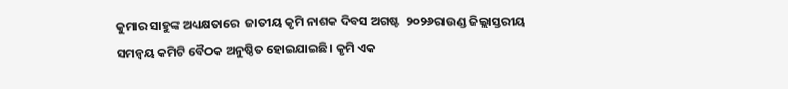କୁମାର ସାହୁଙ୍କ ଅଧ୍ୟକ୍ଷତାରେ  ଜାତୀୟ କୃମି ନାଶକ ଦିବସ ଅଗଷ୍ଟ  ୨୦୨୬ରାଉଣ୍ଡ ଜିଲ୍ଲାସ୍ତରୀୟ ସମନ୍ୱୟ କମିଟି ବୈଠକ ଅନୁଷ୍ଠିତ ହୋଇଯାଇଛି। କୃମି ଏକ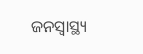ଜନସ୍ବାସ୍ଥ୍ୟ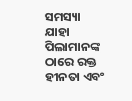ସମସ୍ୟା  ଯାହା ପିଲାମାନଙ୍କ ଠାରେ ରକ୍ତ ହୀନତା ଏବଂ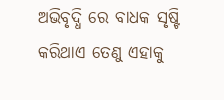ଅଭିବୃଦ୍ଧି ରେ ବାଧକ ସୃଷ୍ଟି କରିଥାଏ ତେଣୁ ଏହାକୁ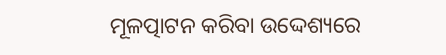ମୂଳତ୍ପାଟନ କରିବା ଉଦ୍ଦେଶ୍ୟରେ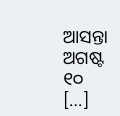ଆସନ୍ତା ଅଗଷ୍ଟ ୧୦ […]